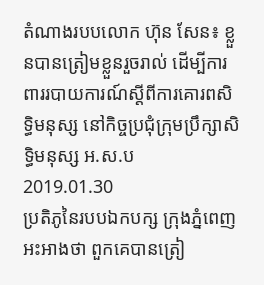តំណាងរបបលោក ហ៊ុន សែន៖ ខ្លួនបានត្រៀមខ្លួនរួចរាល់ ដើម្បីការពាររបាយការណ៍ស្ដីពីការគោរពសិទ្ធិមនុស្ស នៅកិច្ចប្រជុំក្រុមប្រឹក្សាសិទ្ធិមនុស្ស អ.ស.ប
2019.01.30
ប្រតិភូនៃរបបឯកបក្ស ក្រុងភ្នំពេញអះអាងថា ពួកគេបានត្រៀ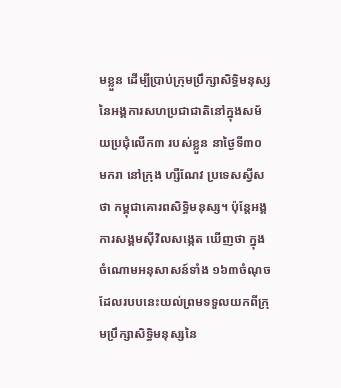មខ្លួន ដើម្បីប្រាប់ក្រុមប្រឹក្សាសិទ្ធិមនុស្សនៃអង្គការសហប្រជាជាតិនៅក្នុងសម័យប្រជុំលើក៣ របស់ខ្លួន នាថ្ងៃទី៣០ មករា នៅក្រុង ហ្សឺណែវ ប្រទេសស្វីស ថា កម្ពុជាគោរពសិទ្ធិមនុស្ស។ ប៉ុន្តែអង្គការសង្គមស៊ីវិលសង្កេត ឃើញថា ក្នុងចំណោមអនុសាសន៍ទាំង ១៦៣ចំណុចដែលរបបនេះយល់ព្រមទទួលយកពីក្រុមប្រឹក្សាសិទ្ធិមនុស្សនៃ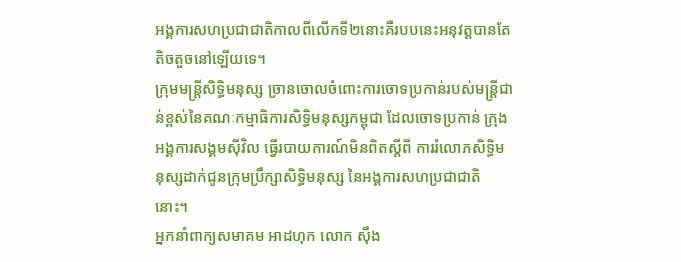អង្គការសហប្រជាជាតិកាលពីលើកទី២នោះគឺរបបនេះអនុវត្តបានតែតិចតួចនៅឡើយទេ។
ក្រុមមន្រ្តីសិទ្ធិមនុស្ស ច្រានចោលចំពោះការចោទប្រកាន់របស់មន្ត្រីជាន់ខ្ពស់នៃគណៈកម្មាធិការសិទ្ធិមនុស្សកម្ពុជា ដែលចោទប្រកាន់ ក្រុងអង្គការសង្គមស៊ីវិល ធ្វើរបាយការណ៍មិនពិតស្ដីពី ការរំលោភសិទ្ធិមនុស្សដាក់ជូនក្រុមប្រឹក្សាសិទ្ធិមនុស្ស នៃអង្គការសហប្រជាជាតិនោះ។
អ្នកនាំពាក្យសមាគម អាដហុក លោក ស៊ឹង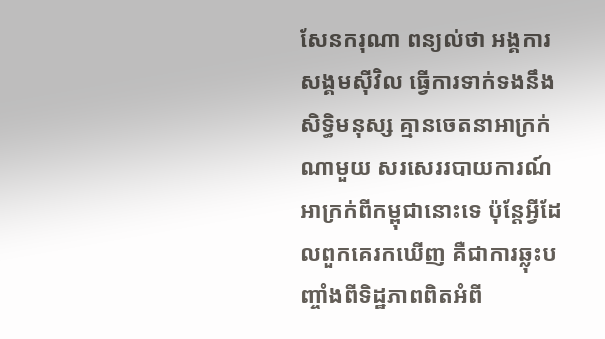សែនករុណា ពន្យល់ថា អង្គការសង្គមស៊ីវិល ធ្វើការទាក់ទងនឹងសិទ្ធិមនុស្ស គ្មានចេតនាអាក្រក់ណាមួយ សរសេររបាយការណ៍អាក្រក់ពីកម្ពុជានោះទេ ប៉ុន្តែអ្វីដែលពួកគេរកឃើញ គឺជាការឆ្លុះបញ្ចាំងពីទិដ្ឋភាពពិតអំពី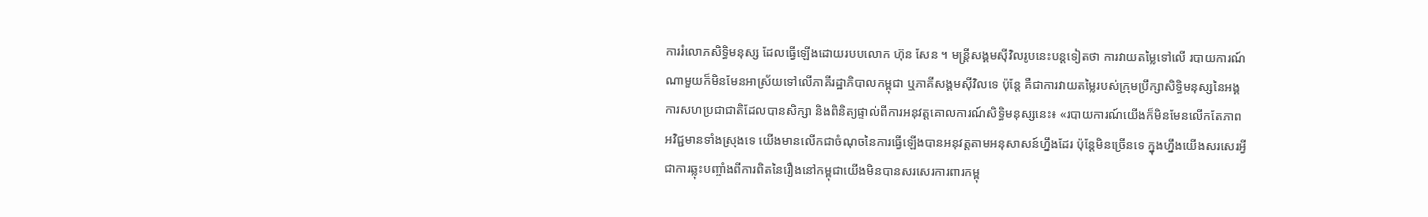ការរំលោភសិទ្ធិមនុស្ស ដែលធ្វើឡើងដោយរបបលោក ហ៊ុន សែន ។ មន្ត្រីសង្គមស៊ីវិលរូបនេះបន្តទៀតថា ការវាយតម្លៃទៅលើ របាយការណ៍ណាមួយក៏មិនមែនអាស្រ័យទៅលើភាគីរដ្ឋាភិបាលកម្ពុជា ឬភាគីសង្គមស៊ីវិលទេ ប៉ុន្តែ គឺជាការវាយតម្លៃរបស់ក្រុមប្រឹក្សាសិទ្ធិមនុស្សនៃអង្គការសហប្រជាជាតិដែលបានសិក្សា និងពិនិត្យផ្ទាល់ពីការអនុវត្តគោលការណ៍សិទ្ធិមនុស្សនេះ៖ «របាយការណ៍យើងក៏មិនមែនលើកតែភាពអវិជ្ជមានទាំងស្រុងទេ យើងមានលើកជាចំណុចនៃការធ្វើឡើងបានអនុវត្តតាមអនុសាសន៍ហ្នឹងដែរ ប៉ុន្តែមិនច្រើនទេ ក្នុងហ្នឹងយើងសរសេរអ្វីជាការឆ្លុះបញ្ចាំងពីការពិតនៃរឿងនៅកម្ពុជាយើងមិនបានសរសេរការពារកម្ពុ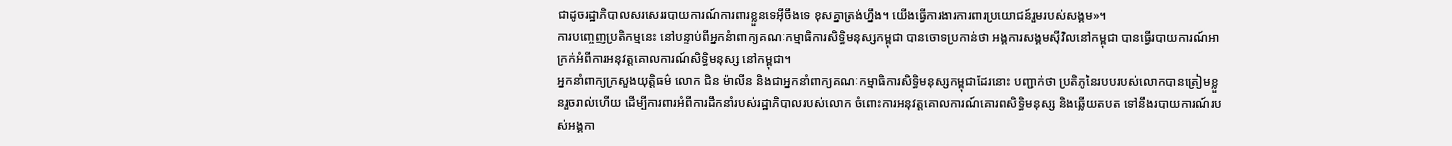ជាដូចរដ្ឋាភិបាលសរសេររបាយការណ៍ការពារខ្លួនទេអ៊ីចឹងទេ ខុសគ្នាត្រង់ហ្នឹង។ យើងធ្វើការងារការពារប្រយោជន៍រួមរបស់សង្គម»។
ការបញ្ចេញប្រតិកម្មនេះ នៅបន្ទាប់ពីអ្នកនំាពាក្យគណៈកម្មាធិការសិទ្ធិមនុស្សកម្ពុជា បានចោទប្រកាន់ថា អង្គការសង្គមស៊ីវិលនៅកម្ពុជា បានធ្វើរបាយការណ៍អាក្រក់អំពីការអនុវត្តគោលការណ៍សិទ្ធិមនុស្ស នៅកម្ពុជា។
អ្នកនាំពាក្យក្រសួងយុត្តិធម៌ លោក ជិន ម៉ាលីន និងជាអ្នកនាំពាក្យគណៈកម្មាធិការសិទ្ធិមនុស្សកម្ពុជាដែរនោះ បញ្ជាក់ថា ប្រតិភូនៃរបបរបស់លោកបានត្រៀមខ្លួនរួចរាល់ហើយ ដើម្បីការពារអំពីការដឹកនាំរបស់រដ្ឋាភិបាលរបស់លោក ចំពោះការអនុវត្តគោលការណ៍គោរពសិទ្ធិមនុស្ស និងឆ្លើយតបត ទៅនឹងរបាយការណ៍របស់អង្គកា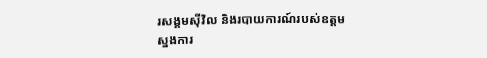រសង្គមស៊ីវិល និងរបាយការណ៍របស់ឧត្ដមស្នងការ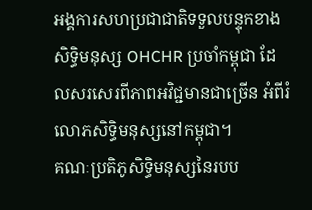អង្គការសហប្រជាជាតិទទួលបន្ទុកខាងសិទ្ធិមនុស្ស OHCHR ប្រចាំកម្ពុជា ដែលសរសេរពីភាពអវិជ្ជមានជាច្រើន អំពីរំលោភសិទ្ធិមនុស្សនៅកម្ពុជា។
គណៈប្រតិភូសិទ្ធិមនុស្សនៃរបប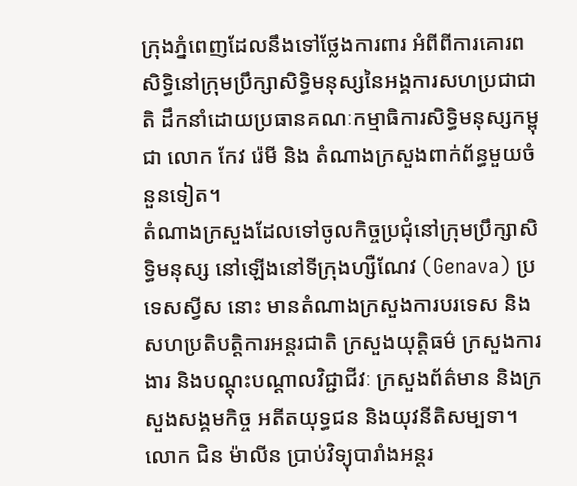ក្រុងភ្នំពេញដែលនឹងទៅថ្លែងការពារ អំពីពីការគោរពសិទ្ធិនៅក្រុមប្រឹក្សាសិទ្ធិមនុស្សនៃអង្គការសហប្រជាជាតិ ដឹកនាំដោយប្រធានគណៈកម្មាធិការសិទ្ធិមនុស្សកម្ពុជា លោក កែវ រ៉េមី និង តំណាងក្រសួងពាក់ព័ន្ធមួយចំនួនទៀត។
តំណាងក្រសួងដែលទៅចូលកិច្ចប្រជុំនៅក្រុមប្រឹក្សាសិទ្ធិមនុស្ស នៅឡើងនៅទីក្រុងហ្សឺណែវ (Genava) ប្រទេសស្វីស នោះ មានតំណាងក្រសួងការបរទេស និងសហប្រតិបត្តិការអន្តរជាតិ ក្រសួងយុត្តិធម៌ ក្រសួងការងារ និងបណ្ដុះបណ្ដាលវិជ្ជាជីវៈ ក្រសួងព័ត៌មាន និងក្រសួងសង្គមកិច្ច អតីតយុទ្ធជន និងយុវនីតិសម្បទា។
លោក ជិន ម៉ាលីន ប្រាប់វិទ្យុបារាំងអន្តរ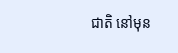ជាតិ នៅមុន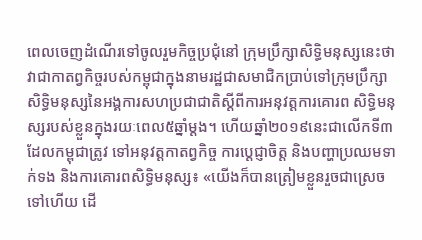ពេលចេញដំណើរទៅចូលរួមកិច្ចប្រជុំនៅ ក្រុមប្រឹក្សាសិទ្ធិមនុស្សនេះថា វាជាកាតព្វកិច្ចរបស់កម្ពុជាក្នុងនាមរដ្ឋជាសមាជិកប្រាប់ទៅក្រុមប្រឹក្សាសិទ្ធិមនុស្សនៃអង្គការសហប្រជាជាតិស្តីពីការអនុវត្តការគោរព សិទ្ធិមនុស្សរបស់ខ្លួនក្នុងរយៈពេល៥ឆ្នាំម្តង។ ហើយឆ្នាំ២០១៩នេះជាលើកទី៣ដែលកម្ពុជាត្រូវ ទៅអនុវត្តកាតព្វកិច្ច ការប្ដេជ្ញាចិត្ត និងបញ្ហាប្រឈមទាក់ទង និងការគោរពសិទ្ធិមនុស្ស៖ «យើងក៏បានត្រៀមខ្លួនរួចជាស្រេចទៅហើយ ដើ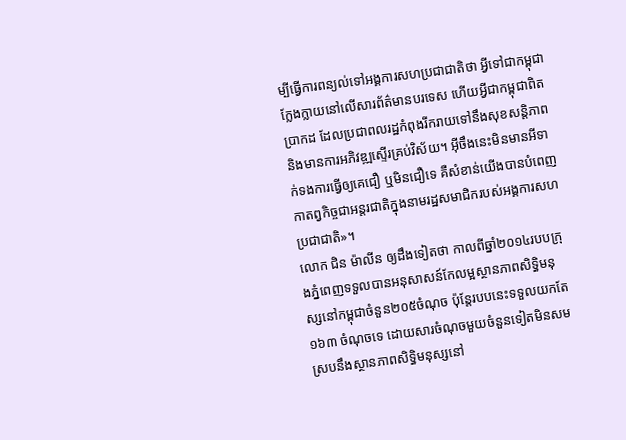ម្បីធ្វើការពន្យល់ទៅអង្គការសហប្រជាជាតិថា អ្វីទៅជាកម្ពុជាក្លែងក្លាយនៅលើសារព័ត៌មានបរទេស ហើយអ្វីជាកម្ពុជាពិតប្រាកដ ដែលប្រជាពលរដ្ឋកំពុងរីករាយទៅនឹងសុខសន្តិភាព និងមានការអភិវឌ្ឍស្ទើរគ្រប់វិស័យ។ អ៊ីចឹងនេះមិនមានអីទាក់ទងការធ្វើឲ្យគេជឿ ឬមិនជឿទេ គឺសំខាន់យើងបានបំពេញកាតព្វកិច្ចជាអន្តរជាតិក្នុងនាមរដ្ឋសមាជិករបស់អង្គការសហប្រជាជាតិ»។
លោក ជិន ម៉ាលីន ឲ្យដឹងទៀតថា កាលពីឆ្នាំ២០១៤របបក្រុងភ្នំពេញទទួលបានអនុសាសន៍កែលម្អស្ថានភាពសិទ្ធិមនុស្សនៅកម្ពុជាចំនួន២០៥ចំណុច ប៉ុន្តែរបបនេះទទួលយកតែ១៦៣ ចំណុចទេ ដោយសារចំណុចមួយចំនួនទៀតមិនសមស្របនឹងស្ថានភាពសិទ្ធិមនុស្សនៅ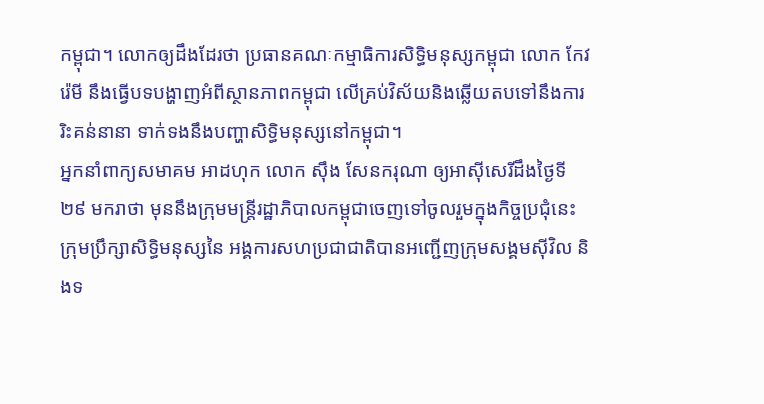កម្ពុជា។ លោកឲ្យដឹងដែរថា ប្រធានគណៈកម្មាធិការសិទ្ធិមនុស្សកម្ពុជា លោក កែវ រ៉េមី នឹងធ្វើបទបង្ហាញអំពីស្ថានភាពកម្ពុជា លើគ្រប់វិស័យនិងឆ្លើយតបទៅនឹងការរិះគន់នានា ទាក់ទងនឹងបញ្ហាសិទ្ធិមនុស្សនៅកម្ពុជា។
អ្នកនាំពាក្យសមាគម អាដហុក លោក ស៊ឹង សែនករុណា ឲ្យអាស៊ីសេរីដឹងថ្ងៃទី២៩ មករាថា មុននឹងក្រុមមន្ត្រីរដ្ឋាភិបាលកម្ពុជាចេញទៅចូលរួមក្នុងកិច្ចប្រជុំនេះក្រុមប្រឹក្សាសិទ្ធិមនុស្សនៃ អង្គការសហប្រជាជាតិបានអញ្ជើញក្រុមសង្គមស៊ីវិល និងទ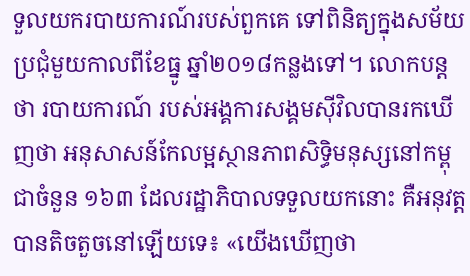ទួលយករបាយការណ៍របស់ពួកគេ ទៅពិនិត្យក្នុងសម័យប្រជុំមួយកាលពីខែធ្នូ ឆ្នាំ២០១៨កន្លងទៅ។ លោកបន្តថា របាយការណ៍ របស់អង្គការសង្គមស៊ីវិលបានរកឃើញថា អនុសាសន៍កែលម្អស្ថានភាពសិទ្ធិមនុស្សនៅកម្ពុជាចំនួន ១៦៣ ដែលរដ្ឋាភិបាលទទួលយកនោះ គឺអនុវត្តបានតិចតួចនៅឡើយទេ៖ «យើងឃើញថា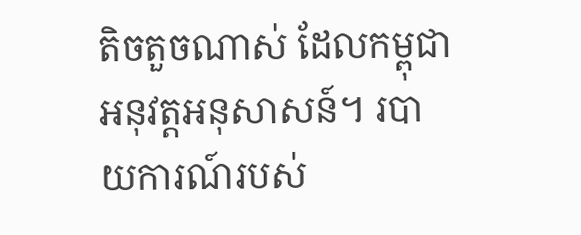តិចតួចណាស់ ដែលកម្ពុជាអនុវត្តអនុសាសន៍។ របាយការណ៍របស់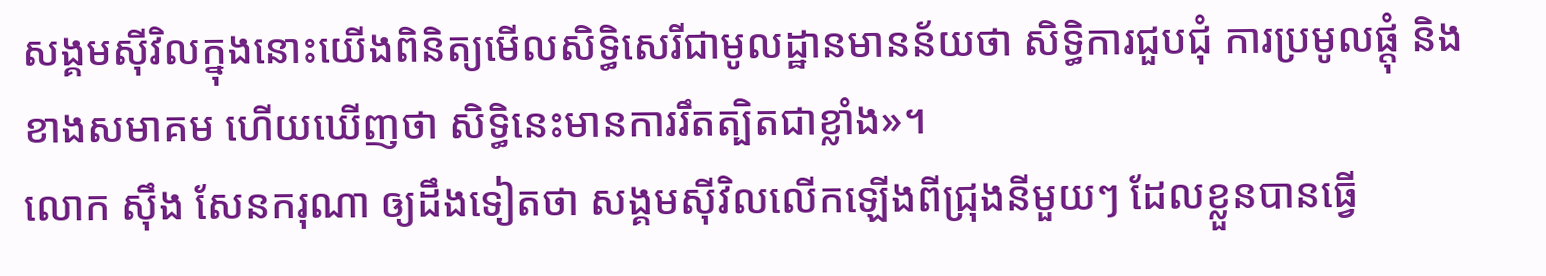សង្គមស៊ីវិលក្នុងនោះយើងពិនិត្យមើលសិទ្ធិសេរីជាមូលដ្ឋានមានន័យថា សិទ្ធិការជួបជុំ ការប្រមូលផ្តុំ និងខាងសមាគម ហើយឃើញថា សិទ្ធិនេះមានការរឹតត្បិតជាខ្លាំង»។
លោក ស៊ឹង សែនករុណា ឲ្យដឹងទៀតថា សង្គមស៊ីវិលលើកឡើងពីជ្រុងនីមួយៗ ដែលខ្លួនបានធ្វើ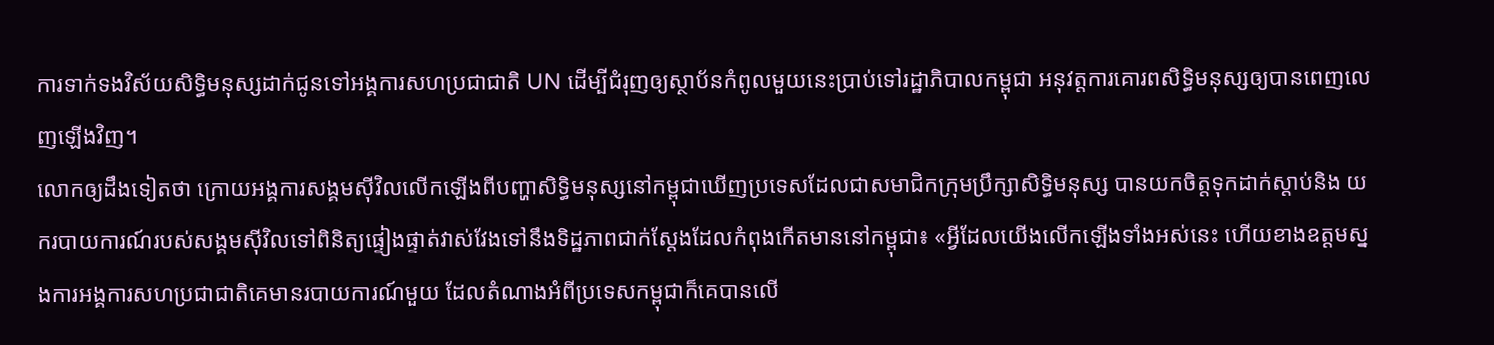ការទាក់ទងវិស័យសិទ្ធិមនុស្សដាក់ជូនទៅអង្គការសហប្រជាជាតិ UN ដើម្បីជំរុញឲ្យស្ថាប័នកំពូលមួយនេះប្រាប់ទៅរដ្ឋាភិបាលកម្ពុជា អនុវត្តការគោរពសិទ្ធិមនុស្សឲ្យបានពេញលេញឡើងវិញ។
លោកឲ្យដឹងទៀតថា ក្រោយអង្គការសង្គមស៊ីវិលលើកឡើងពីបញ្ហាសិទ្ធិមនុស្សនៅកម្ពុជាឃើញប្រទេសដែលជាសមាជិកក្រុមប្រឹក្សាសិទ្ធិមនុស្ស បានយកចិត្តទុកដាក់ស្ដាប់និង យករបាយការណ៍របស់សង្គមស៊ីវិលទៅពិនិត្យផ្ទៀងផ្ទាត់វាស់វែងទៅនឹងទិដ្ឋភាពជាក់ស្ដែងដែលកំពុងកើតមាននៅកម្ពុជា៖ «អ្វីដែលយើងលើកឡើងទាំងអស់នេះ ហើយខាងឧត្ដមស្នងការអង្គការសហប្រជាជាតិគេមានរបាយការណ៍មួយ ដែលតំណាងអំពីប្រទេសកម្ពុជាក៏គេបានលើ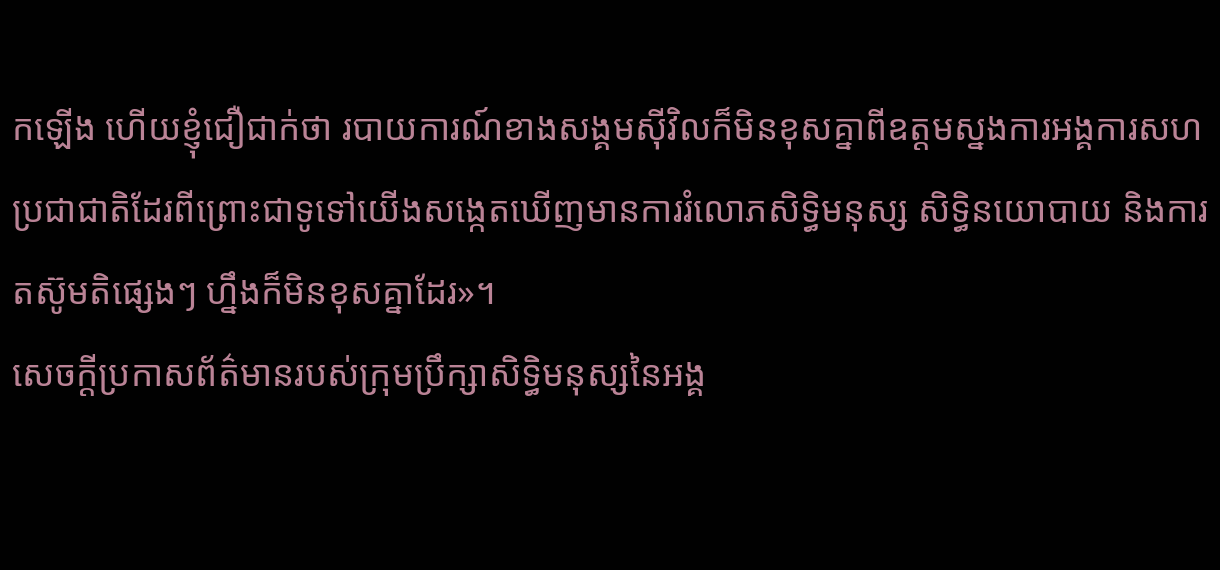កឡើង ហើយខ្ញុំជឿជាក់ថា របាយការណ៍ខាងសង្គមស៊ីវិលក៏មិនខុសគ្នាពីឧត្ដមស្នងការអង្គការសហប្រជាជាតិដែរពីព្រោះជាទូទៅយើងសង្កេតឃើញមានការរំលោភសិទ្ធិមនុស្ស សិទ្ធិនយោបាយ និងការតស៊ូមតិផ្សេងៗ ហ្នឹងក៏មិនខុសគ្នាដែរ»។
សេចក្ដីប្រកាសព័ត៌មានរបស់ក្រុមប្រឹក្សាសិទ្ធិមនុស្សនៃអង្គ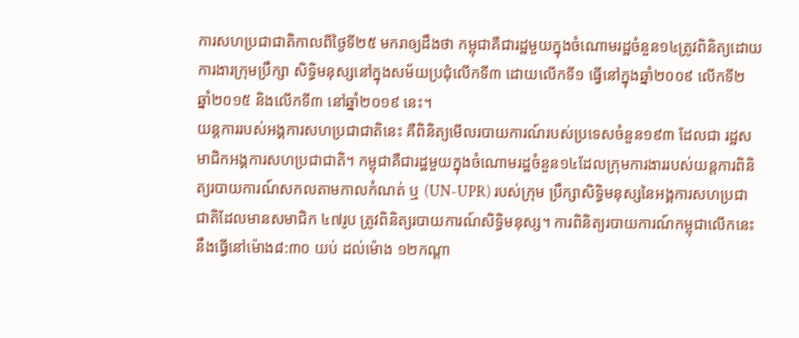ការសហប្រជាជាតិកាលពីថ្ងៃទី២៥ មករាឲ្យដឹងថា កម្ពុជាគឺជារដ្ឋមួយក្នុងចំណោមរដ្ឋចំនួន១៤ត្រូវពិនិត្យដោយការងារក្រុមប្រឹក្សា សិទ្ធិមនុស្សនៅក្នុងសម័យប្រជុំលើកទី៣ ដោយលើកទី១ ធ្វើនៅក្នុងឆ្នាំ២០០៩ លើកទី២ ឆ្នាំ២០១៥ និងលើកទី៣ នៅឆ្នាំ២០១៩ នេះ។
យន្តការរបស់អង្គការសហប្រជាជាតិនេះ គឺពិនិត្យមើលរបាយការណ៍របស់ប្រទេសចំនួន១៩៣ ដែលជា រដ្ឋសមាជិកអង្គការសហប្រជាជាតិ។ កម្ពុជាគឺជារដ្ឋមួយក្នុងចំណោមរដ្ឋចំនួន១៤ដែលក្រុមការងាររបស់យន្តការពិនិត្យរបាយការណ៍សកលតាមកាលកំណត់ ឬ (UN-UPR) របស់ក្រុម ប្រឹក្សាសិទ្ធិមនុស្សនៃអង្គការសហប្រជាជាតិដែលមានសមាជិក ៤៧រូប ត្រូវពិនិត្យរបាយការណ៍សិទ្ធិមនុស្ស។ ការពិនិត្យរបាយការណ៍កម្ពុជាលើកនេះនឹងធ្វើនៅម៉ោង៨:៣០ យប់ ដល់ម៉ោង ១២កណ្ដា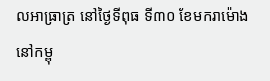លអាធ្រាត្រ នៅថ្ងៃទីពុធ ទី៣០ ខែមករាម៉ោងនៅកម្ពុ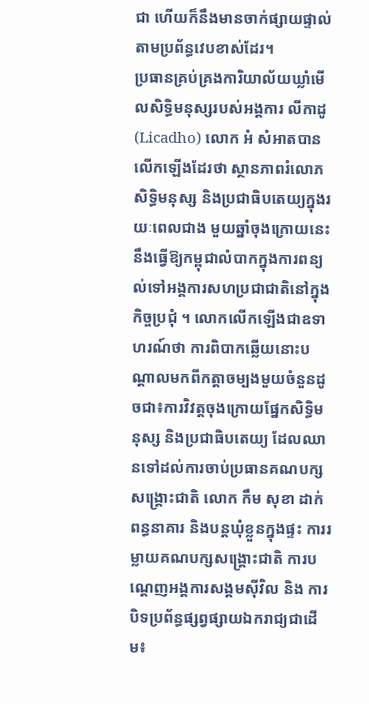ជា ហើយក៏នឹងមានចាក់ផ្សាយផ្ទាល់តាមប្រព័ន្ធវេបខាស់ដែរ។
ប្រធានគ្រប់គ្រងការិយាល័យឃ្លាំមើលសិទ្ធិមនុស្សរបស់អង្គការ លីកាដូ (Licadho) លោក អំ សំអាតបានលើកឡើងដែរថា ស្ថានភាពរំលោភសិទ្ធិមនុស្ស និងប្រជាធិបតេយ្យក្នុងរយៈពេលជាង មួយឆ្នាំចុងក្រោយនេះនឹងធ្វើឱ្យកម្ពុជាលំបាកក្នុងការពន្យល់ទៅអង្គការសហប្រជាជាតិនៅក្នុងកិច្ចប្រជុំ ។ លោកលើកឡើងជាឧទាហរណ៍ថា ការពិបាកឆ្លើយនោះបណ្ដាលមកពីកត្តាចម្បងមួយចំនួនដូចជា៖ការវិវត្តចុងក្រោយផ្នែកសិទ្ធិមនុស្ស និងប្រជាធិបតេយ្យ ដែលឈានទៅដល់ការចាប់ប្រធានគណបក្ស សង្គ្រោះជាតិ លោក កឹម សុខា ដាក់ពន្ធនាគារ និងបន្តឃុំខ្លួនក្នុងផ្ទះ ការរម្លាយគណបក្សសង្គ្រោះជាតិ ការបណ្ដេញអង្គការសង្គមស៊ីវិល និង ការបិទប្រព័ន្ធផ្សព្វផ្សាយឯករាជ្យជាដើម៖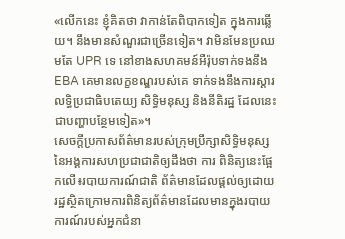«លើកនេះ ខ្ញុំគិតថា វាកាន់តែពិបាកទៀត ក្នុងការឆ្លើយ។ នឹងមានសំណួរជាច្រើនទៀត។ វាមិនមែនប្រឈមតែ UPR ទេ នៅខាងសហគមន៍អឺរ៉ុបទាក់ទងនឹង EBA គេមានលក្ខខណ្ឌរបស់គេ ទាក់ទងនឹងការស្ដារលទ្ធិប្រជាធិបតេយ្យ សិទ្ធិមនុស្ស និងនីតិរដ្ឋ ដែលនេះជាបញ្ហាបន្ថែមទៀត»។
សេចក្តីប្រកាសព័ត៌មានរបស់ក្រុមប្រឹក្សាសិទ្ធិមនុស្សនៃអង្គការសហប្រជាជាតិឲ្យដឹងថា ការ ពិនិត្យនេះផ្អែកលើ៖របាយការណ៍ជាតិ ព័ត៌មានដែលផ្តល់ឲ្យដោយរដ្ឋស្ថិតក្រោមការពិនិត្យព័ត៌មានដែលមានក្នុងរបាយការណ៍របស់អ្នកជំនា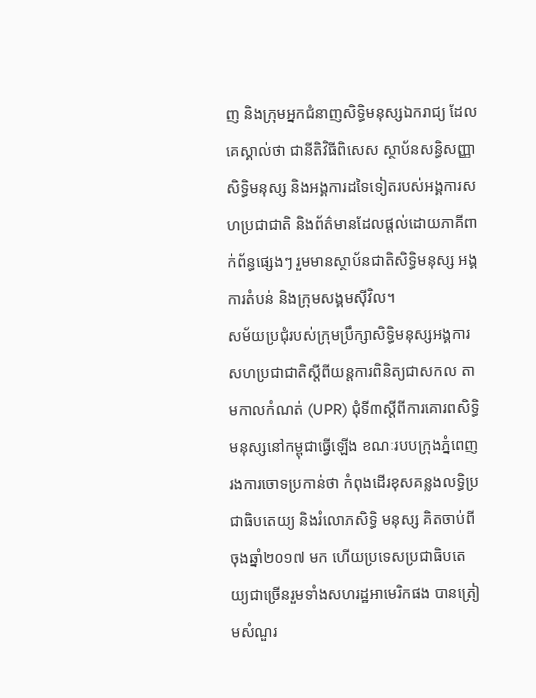ញ និងក្រុមអ្នកជំនាញសិទ្ធិមនុស្សឯករាជ្យ ដែលគេស្គាល់ថា ជានីតិវិធីពិសេស ស្ថាប័នសន្ធិសញ្ញាសិទ្ធិមនុស្ស និងអង្គការដទៃទៀតរបស់អង្គការសហប្រជាជាតិ និងព័ត៌មានដែលផ្ដល់ដោយភាគីពាក់ព័ន្ធផ្សេងៗ រួមមានស្ថាប័នជាតិសិទ្ធិមនុស្ស អង្គការតំបន់ និងក្រុមសង្គមស៊ីវិល។
សម័យប្រជុំរបស់ក្រុមប្រឹក្សាសិទ្ធិមនុស្សអង្គការសហប្រជាជាតិស្ដីពីយន្តការពិនិត្យជាសកល តាមកាលកំណត់ (UPR) ជុំទី៣ស្តីពីការគោរពសិទ្ធិមនុស្សនៅកម្ពុជាធ្វើឡើង ខណៈរបបក្រុងភ្នំពេញរងការចោទប្រកាន់ថា កំពុងដើរខុសគន្លងលទ្ធិប្រជាធិបតេយ្យ និងរំលោភសិទ្ធិ មនុស្ស គិតចាប់ពីចុងឆ្នាំ២០១៧ មក ហើយប្រទេសប្រជាធិបតេយ្យជាច្រើនរួមទាំងសហរដ្ឋអាមេរិកផង បានត្រៀមសំណួរ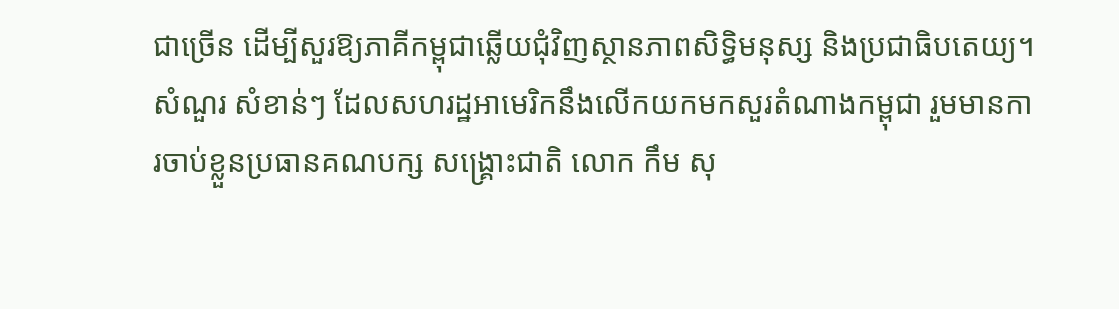ជាច្រើន ដើម្បីសួរឱ្យភាគីកម្ពុជាឆ្លើយជុំវិញស្ថានភាពសិទ្ធិមនុស្ស និងប្រជាធិបតេយ្យ។
សំណួរ សំខាន់ៗ ដែលសហរដ្ឋអាមេរិកនឹងលើកយកមកសួរតំណាងកម្ពុជា រួមមានការចាប់ខ្លួនប្រធានគណបក្ស សង្គ្រោះជាតិ លោក កឹម សុ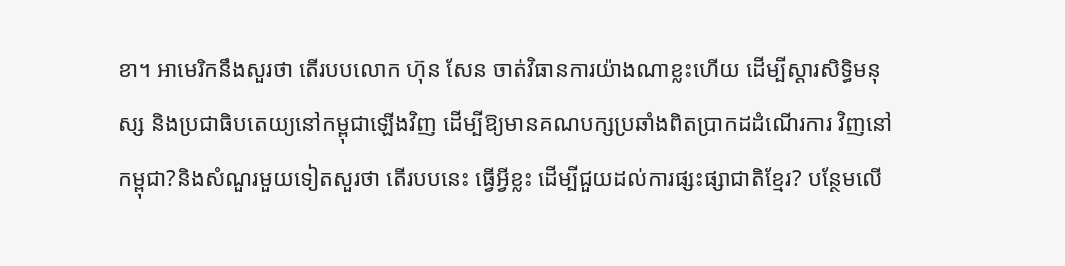ខា។ អាមេរិកនឹងសួរថា តើរបបលោក ហ៊ុន សែន ចាត់វិធានការយ៉ាងណាខ្លះហើយ ដើម្បីស្ដារសិទ្ធិមនុស្ស និងប្រជាធិបតេយ្យនៅកម្ពុជាឡើងវិញ ដើម្បីឱ្យមានគណបក្សប្រឆាំងពិតប្រាកដដំណើរការ វិញនៅកម្ពុជា?និងសំណួរមួយទៀតសួរថា តើរបបនេះ ធ្វើអ្វីខ្លះ ដើម្បីជួយដល់ការផ្សះផ្សាជាតិខ្មែរ? បន្ថែមលើ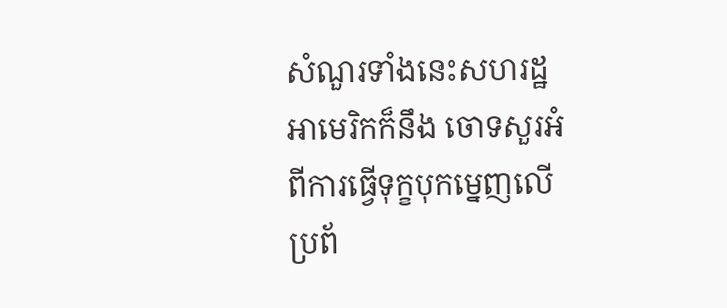សំណួរទាំងនេះសហរដ្ឋអាមេរិកក៏នឹង ចោទសួរអំពីការធ្វើទុក្ខបុកម្នេញលើប្រព័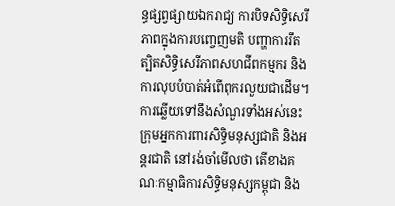ន្ធផ្សព្វផ្សាយឯករាជ្យ ការបិទសិទ្ធិសេរីភាពក្នុងការបញ្ចេញមតិ បញ្ហាការរឹតត្បិតសិទ្ធិសេរីភាពសហជីពកម្មករ និងការលុបបំបាត់អំពើពុករលួយជាដើម។
ការឆ្លើយទៅនឹងសំណួរទាំងអស់នេះ ក្រុមអ្នកការពារសិទ្ធិមនុស្សជាតិ និងអន្តរជាតិ នៅរង់ចាំមើលថា តើខាងគណៈកម្មាធិការសិទ្ធិមនុស្សកម្ពុជា និង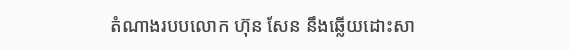តំណាងរបបលោក ហ៊ុន សែន នឹងឆ្លើយដោះសា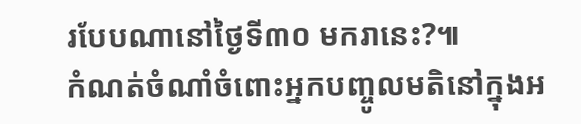របែបណានៅថ្ងៃទី៣០ មករានេះ?៕
កំណត់ចំណាំចំពោះអ្នកបញ្ចូលមតិនៅក្នុងអ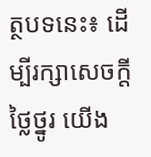ត្ថបទនេះ៖ ដើម្បីរក្សាសេចក្ដីថ្លៃថ្នូរ យើង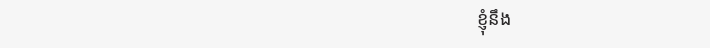ខ្ញុំនឹង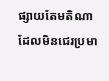ផ្សាយតែមតិណា ដែលមិនជេរប្រមា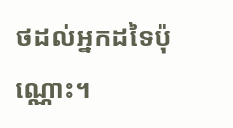ថដល់អ្នកដទៃប៉ុណ្ណោះ។